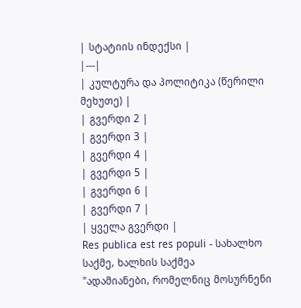| სტატიის ინდექსი |
|---|
| კულტურა და პოლიტიკა (წერილი მეხუთე) |
| გვერდი 2 |
| გვერდი 3 |
| გვერდი 4 |
| გვერდი 5 |
| გვერდი 6 |
| გვერდი 7 |
| ყველა გვერდი |
Res publica est res populi - სახალხო საქმე, ხალხის საქმეა
"ადამიანები, რომელნიც მოსურნენი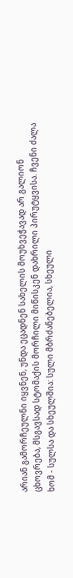არიან გამორჩეულნი იყვნენ, უნდა ეცადნენ სახელის მოუხვეჭავად არ გალიონ ცხოვრება, მსგავსად სტომაქის მორჩილი მიწისკენ დახრილი პირუტყვისა. ჩვენი ძალა ხომ - სულსა და სხეულშია: სული მბრძანებელია, სხეული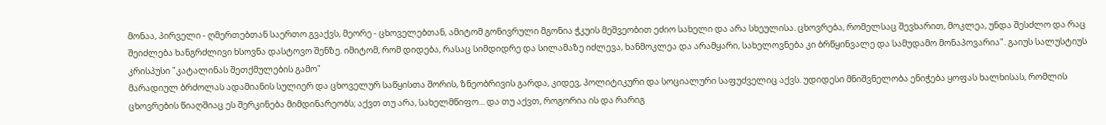მონაა, პირველი - ღმერთებთან საერთო გვაქვს, მეორე - ცხოველებთან, ამიტომ გონივრული მგონია ჭკუის მეშვეობით ეძიო სახელი და არა სხეულისა. ცხოვრება, რომელსაც შევხარით, მოკლეა, უნდა შესძლო და რაც შეიძლება ხანგრძლივი ხსოვნა დასტოვო შენზე. იმიტომ, რომ დიდება, რასაც სიმდიდრე და სილამაზე იძლევა, ხანმოკლეა და არამყარი, სახელოვნება კი ბრწყინვალე და სამუდამო მონაპოვარია". გაიუს სალუსტიუს კრისპუსი "კატალინას შეთქმულების გამო"
მარადიულ ბრძოლას ადამიანის სულიერ და ცხოველურ საწყისთა შორის, ზნეობრივის გარდა, კიდევ, პოლიტიკური და სოციალური საფუძველიც აქვს. უდიდესი მნიშვნელობა ენიჭება ყოფას ხალხისას, რომლის ცხოვრების წიაღშიაც ეს შერკინება მიმდინარეობს; აქვთ თუ არა, სახელმწიფო... და თუ აქვთ, როგორია ის და რარიგ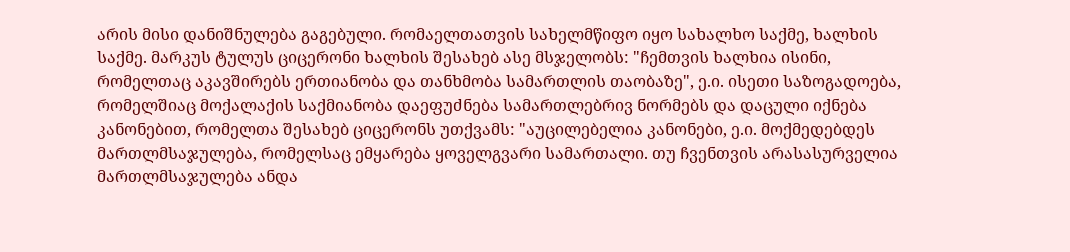არის მისი დანიშნულება გაგებული. რომაელთათვის სახელმწიფო იყო სახალხო საქმე, ხალხის საქმე. მარკუს ტულუს ციცერონი ხალხის შესახებ ასე მსჯელობს: "ჩემთვის ხალხია ისინი, რომელთაც აკავშირებს ერთიანობა და თანხმობა სამართლის თაობაზე", ე.ი. ისეთი საზოგადოება, რომელშიაც მოქალაქის საქმიანობა დაეფუძნება სამართლებრივ ნორმებს და დაცული იქნება კანონებით, რომელთა შესახებ ციცერონს უთქვამს: "აუცილებელია კანონები, ე.ი. მოქმედებდეს მართლმსაჯულება, რომელსაც ემყარება ყოველგვარი სამართალი. თუ ჩვენთვის არასასურველია მართლმსაჯულება ანდა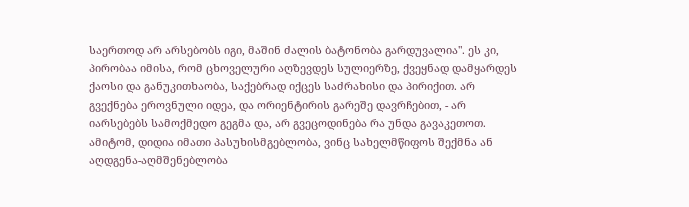საერთოდ არ არსებობს იგი, მაშინ ძალის ბატონობა გარდუვალია". ეს კი, პირობაა იმისა, რომ ცხოველური აღზევდეს სულიერზე, ქვეყნად დამყარდეს ქაოსი და განუკითხაობა, საქებრად იქცეს საძრახისი და პირიქით. არ გვექნება ეროვნული იდეა, და ორიენტირის გარეშე დავრჩებით, - არ იარსებებს სამოქმედო გეგმა და, არ გვეცოდინება რა უნდა გავაკეთოთ. ამიტომ, დიდია იმათი პასუხისმგებლობა, ვინც სახელმწიფოს შექმნა ან აღდგენა-აღმშენებლობა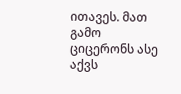ითავეს. მათ გამო ციცერონს ასე აქვს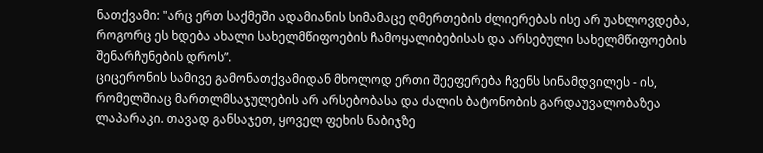ნათქვამი: "არც ერთ საქმეში ადამიანის სიმამაცე ღმერთების ძლიერებას ისე არ უახლოვდება, როგორც ეს ხდება ახალი სახელმწიფოების ჩამოყალიბებისას და არსებული სახელმწიფოების შენარჩუნების დროს”.
ციცერონის სამივე გამონათქვამიდან მხოლოდ ერთი შეეფერება ჩვენს სინამდვილეს - ის, რომელშიაც მართლმსაჯულების არ არსებობასა და ძალის ბატონობის გარდაუვალობაზეა ლაპარაკი. თავად განსაჯეთ, ყოველ ფეხის ნაბიჯზე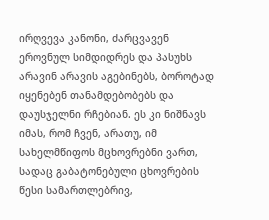ირღვევა კანონი, ძარცვავენ ეროვნულ სიმდიდრეს და პასუხს არავინ არავის აგებინებს, ბოროტად იყენებენ თანამდებობებს და დაუსჯელნი რჩებიან. ეს კი ნიშნავს იმას, რომ ჩვენ, არათუ, იმ სახელმწიფოს მცხოვრებნი ვართ, სადაც გაბატონებული ცხოვრების წესი სამართლებრივ,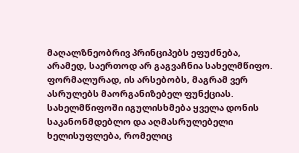მაღალზნეობრივ პრინციპებს ეფუძნება, არამედ, საერთოდ არ გაგვაჩნია სახელმწიფო. ფორმალურად, ის არსებობს, მაგრამ ვერ ასრულებს მაორგანიზებელ ფუნქციას. სახელმწიფოში იგულისხმება ყველა დონის საკანონმდებლო და აღმასრულებელი ხელისუფლება, რომელიც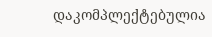დაკომპლექტებულია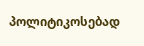პოლიტიკოსებად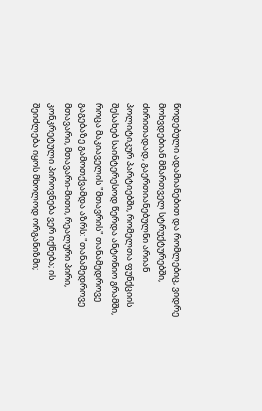წოდებული ადამიანებით და რომლებიც, ვიდრე მოხვდებიან მმართველ სტრუქტურებში, ძირითადად, გაერთიანებულნი არიან პოლიტიკურ პარტიებში, რომელთა ფუნქციის შესახებ საინტერესოდ წერდა ანტონიო გრამში, როცა მაკიაველის "მთავრის" თანამედროვე გაგებაზე გამოთქვამდა აზრს: "თანამედროვე მთავარი, მთავარი-მითი, რეალური პირი, კონკრეტული პიროვნება ვერ იქნება; ის შეიძლება იყოს მხოლოდ ორგანიზმი;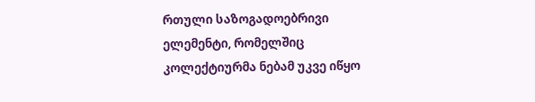რთული საზოგადოებრივი ელემენტი, რომელშიც კოლექტიურმა ნებამ უკვე იწყო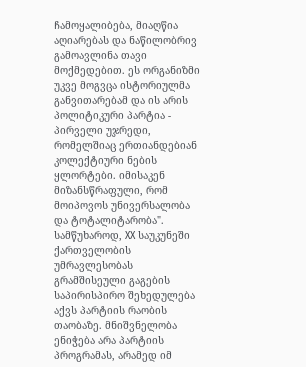ჩამოყალიბება, მიაღწია აღიარებას და ნაწილობრივ გამოავლინა თავი მოქმედებით. ეს ორგანიზმი უკვე მოგვცა ისტორიულმა განვითარებამ და ის არის პოლიტიკური პარტია - პირველი უჯრედი, რომელშიაც ერთიანდებიან კოლექტიური ნების ყლორტები. იმისაკენ მიზანსწრაფული, რომ მოიპოვოს უნივერსალობა და ტოტალიტარობა".
სამწუხაროდ, XX საუკუნეში ქართველობის უმრავლესობას გრამშისეული გაგების საპირისპირო შეხედულება აქვს პარტიის რაობის თაობაზე. მნიშვნელობა ენიჭება არა პარტიის პროგრამას, არამედ იმ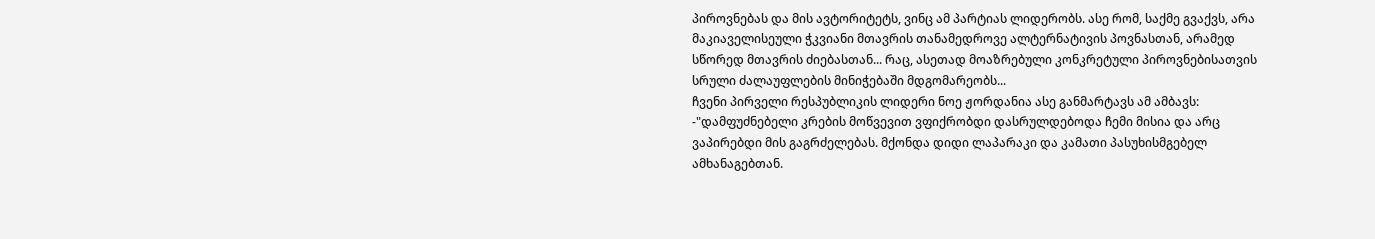პიროვნებას და მის ავტორიტეტს, ვინც ამ პარტიას ლიდერობს. ასე რომ, საქმე გვაქვს, არა მაკიაველისეული ჭკვიანი მთავრის თანამედროვე ალტერნატივის პოვნასთან, არამედ სწორედ მთავრის ძიებასთან... რაც, ასეთად მოაზრებული კონკრეტული პიროვნებისათვის სრული ძალაუფლების მინიჭებაში მდგომარეობს...
ჩვენი პირველი რესპუბლიკის ლიდერი ნოე ჟორდანია ასე განმარტავს ამ ამბავს: -"დამფუძნებელი კრების მოწვევით ვფიქრობდი დასრულდებოდა ჩემი მისია და არც ვაპირებდი მის გაგრძელებას. მქონდა დიდი ლაპარაკი და კამათი პასუხისმგებელ ამხანაგებთან.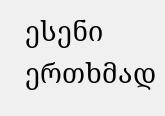ესენი ერთხმად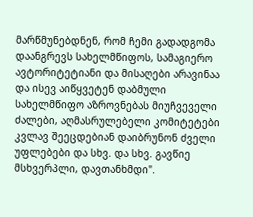მარწმუნებდნენ, რომ ჩემი გადადგომა დაანგრევს სახელმწიფოს, სამაგიერო ავტორიტეტიანი და მისაღები არავინაა და ისევ აიწყვეტენ დაბმული სახელმწიფო აზროვნებას მიუჩვეველი ძალები, აღმასრულებელი კომიტეტები კვლავ შეეცდებიან დაიბრუნონ ძველი უფლებები და სხვ. და სხვ. გავწიე მსხვერპლი, დავთანხმდი".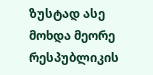ზუსტად ასე მოხდა მეორე რესპუბლიკის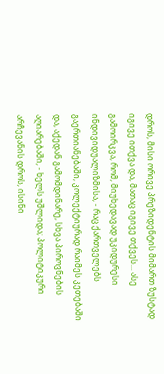დროს, მისი ორივე პრეზიდენტის მიმართ ზუსტად იგივე ითქვა და, მათაც იგივე თქვეს... ასე გამოირკვა, რომ, მიუხედავად უკიდურესი ინდივიდუალიზმისა, - რაც ქართველებს გაერთიანებაში, კოლექტიურად რაიმეს კეთებაში და, აქედან გამომდინარე, სხვა პიროვნების აღიარებაში, - ხელს უშლიდა; პოლიტიკური არჩევანის დროს, ისინი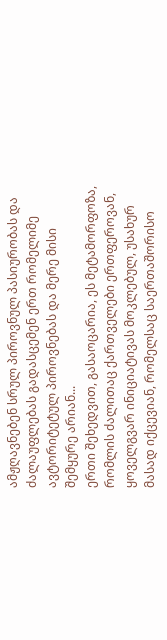ამჟღავნებენ სრულ პიროვნულ პასიურობას და ძალაუფლებას გადასცემენ ერთ რომელიმე ავტორიტეტულ პიროვნებას და მერე მისი შემყურე არიან...
ერთი შეხედვით, გასაოცარია, ეს მეტამორფოზა, რომლის ძალითაც ქართველები ერთფეროვან, ყოველგვარ ინიციატივას მოკლებულ, უსახურ მასად იქცევიან, რომელსაც საერთაშორისო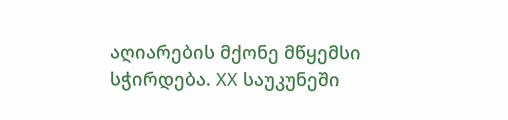აღიარების მქონე მწყემსი სჭირდება. XX საუკუნეში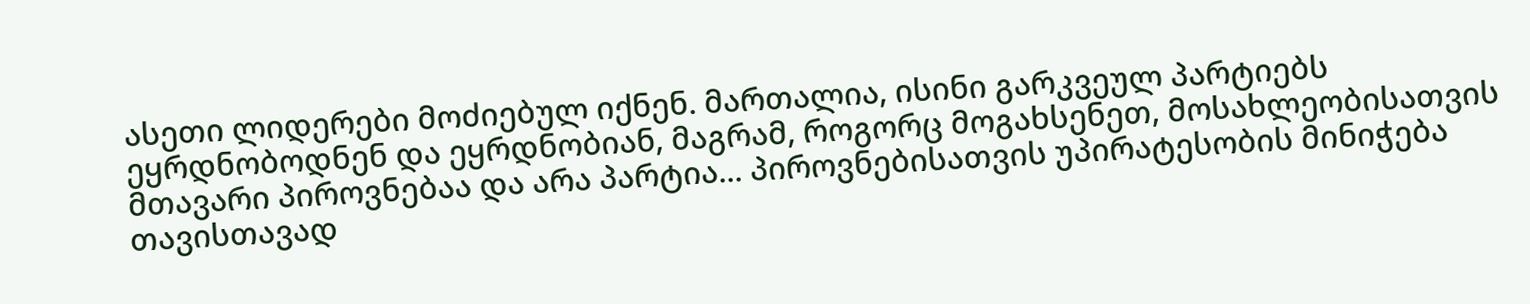ასეთი ლიდერები მოძიებულ იქნენ. მართალია, ისინი გარკვეულ პარტიებს ეყრდნობოდნენ და ეყრდნობიან, მაგრამ, როგორც მოგახსენეთ, მოსახლეობისათვის მთავარი პიროვნებაა და არა პარტია... პიროვნებისათვის უპირატესობის მინიჭება თავისთავად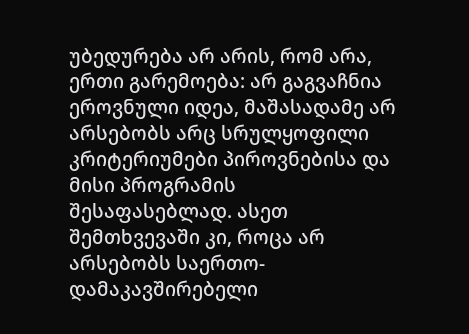უბედურება არ არის, რომ არა, ერთი გარემოება: არ გაგვაჩნია ეროვნული იდეა, მაშასადამე არ არსებობს არც სრულყოფილი კრიტერიუმები პიროვნებისა და მისი პროგრამის შესაფასებლად. ასეთ შემთხვევაში კი, როცა არ არსებობს საერთო-დამაკავშირებელი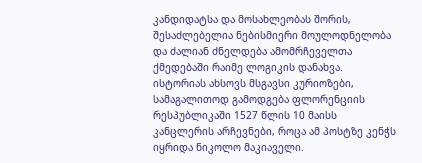კანდიდატსა და მოსახლეობას შორის, შესაძლებელია ნებისმიერი მოულოდნელობა და ძალიან ძნელდება ამომრჩეველთა ქმედებაში რაიმე ლოგიკის დანახვა.
ისტორიას ახსოვს მსგავსი კურიოზები, სამაგალითოდ გამოდგება ფლორენციის რესპუბლიკაში 1527 წლის 10 მაისს კანცლერის არჩევნები, როცა ამ პოსტზე კენჭს იყრიდა ნიკოლო მაკიაველი.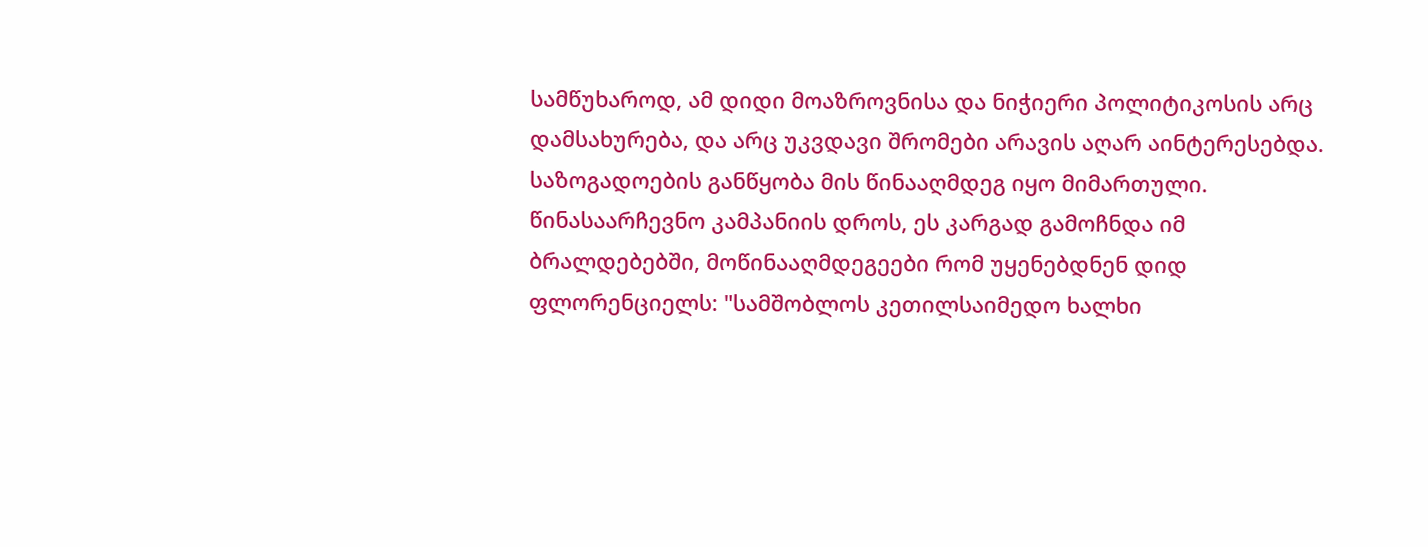სამწუხაროდ, ამ დიდი მოაზროვნისა და ნიჭიერი პოლიტიკოსის არც დამსახურება, და არც უკვდავი შრომები არავის აღარ აინტერესებდა. საზოგადოების განწყობა მის წინააღმდეგ იყო მიმართული. წინასაარჩევნო კამპანიის დროს, ეს კარგად გამოჩნდა იმ ბრალდებებში, მოწინააღმდეგეები რომ უყენებდნენ დიდ ფლორენციელს: "სამშობლოს კეთილსაიმედო ხალხი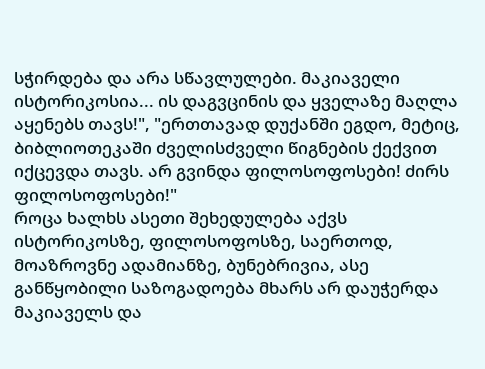სჭირდება და არა სწავლულები. მაკიაველი ისტორიკოსია... ის დაგვცინის და ყველაზე მაღლა აყენებს თავს!", "ერთთავად დუქანში ეგდო, მეტიც, ბიბლიოთეკაში ძველისძველი წიგნების ქექვით იქცევდა თავს. არ გვინდა ფილოსოფოსები! ძირს ფილოსოფოსები!"
როცა ხალხს ასეთი შეხედულება აქვს ისტორიკოსზე, ფილოსოფოსზე, საერთოდ, მოაზროვნე ადამიანზე, ბუნებრივია, ასე განწყობილი საზოგადოება მხარს არ დაუჭერდა მაკიაველს და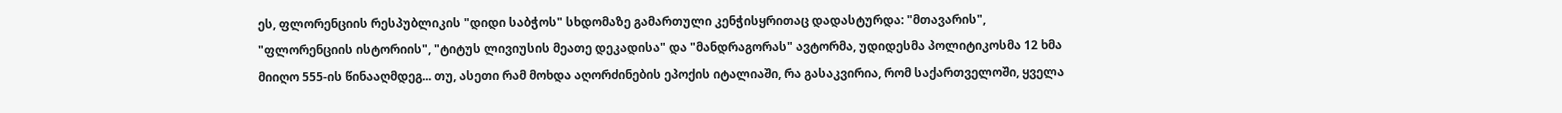ეს, ფლორენციის რესპუბლიკის "დიდი საბჭოს" სხდომაზე გამართული კენჭისყრითაც დადასტურდა: "მთავარის", "ფლორენციის ისტორიის", "ტიტუს ლივიუსის მეათე დეკადისა" და "მანდრაგორას" ავტორმა, უდიდესმა პოლიტიკოსმა 12 ხმა მიიღო 555-ის წინააღმდეგ... თუ, ასეთი რამ მოხდა აღორძინების ეპოქის იტალიაში, რა გასაკვირია, რომ საქართველოში, ყველა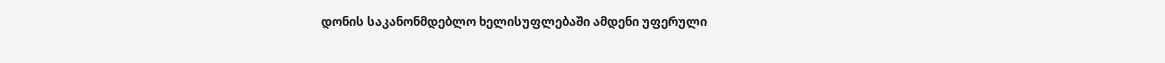დონის საკანონმდებლო ხელისუფლებაში ამდენი უფერული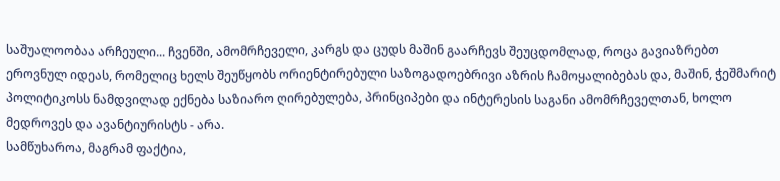საშუალოობაა არჩეული... ჩვენში, ამომრჩეველი, კარგს და ცუდს მაშინ გაარჩევს შეუცდომლად, როცა გავიაზრებთ ეროვნულ იდეას, რომელიც ხელს შეუწყობს ორიენტირებული საზოგადოებრივი აზრის ჩამოყალიბებას და, მაშინ, ჭეშმარიტ პოლიტიკოსს ნამდვილად ექნება საზიარო ღირებულება, პრინციპები და ინტერესის საგანი ამომრჩეველთან, ხოლო მედროვეს და ავანტიურისტს - არა.
სამწუხაროა, მაგრამ ფაქტია,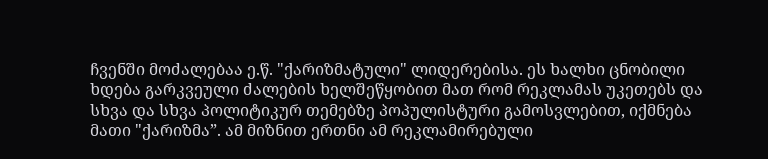ჩვენში მოძალებაა ე.წ. "ქარიზმატული" ლიდერებისა. ეს ხალხი ცნობილი ხდება გარკვეული ძალების ხელშეწყობით მათ რომ რეკლამას უკეთებს და სხვა და სხვა პოლიტიკურ თემებზე პოპულისტური გამოსვლებით, იქმნება მათი "ქარიზმა”. ამ მიზნით ერთნი ამ რეკლამირებული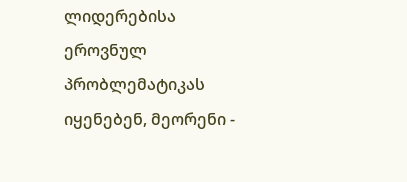ლიდერებისა ეროვნულ პრობლემატიკას იყენებენ, მეორენი -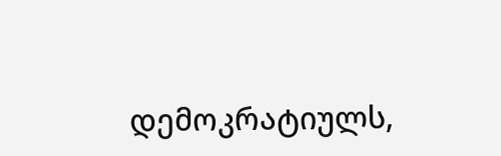დემოკრატიულს,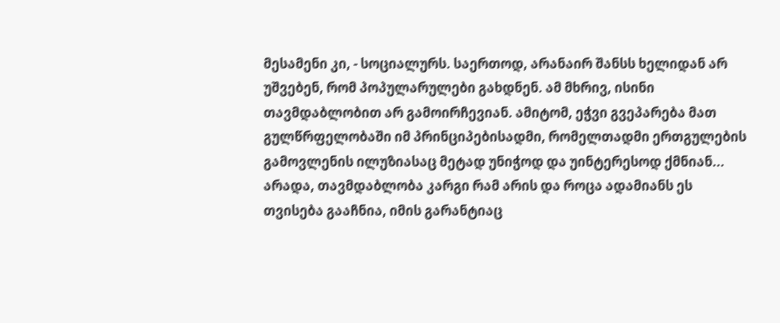მესამენი კი, - სოციალურს. საერთოდ, არანაირ შანსს ხელიდან არ უშვებენ, რომ პოპულარულები გახდნენ. ამ მხრივ, ისინი თავმდაბლობით არ გამოირჩევიან. ამიტომ, ეჭვი გვეპარება მათ გულწრფელობაში იმ პრინციპებისადმი, რომელთადმი ერთგულების გამოვლენის ილუზიასაც მეტად უნიჭოდ და უინტერესოდ ქმნიან... არადა, თავმდაბლობა კარგი რამ არის და როცა ადამიანს ეს თვისება გააჩნია, იმის გარანტიაც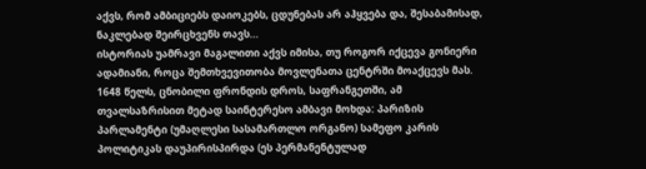აქვს, რომ ამბიციებს დაიოკებს, ცდუნებას არ აჰყვება და, შესაბამისად, ნაკლებად შეირცხვენს თავს...
ისტორიას უამრავი მაგალითი აქვს იმისა, თუ როგორ იქცევა გონიერი ადამიანი, როცა შემთხვევითობა მოვლენათა ცენტრში მოაქცევს მას.
1648 წელს, ცნობილი ფრონდის დროს, საფრანგეთში, ამ თვალსაზრისით მეტად საინტერესო ამბავი მოხდა: პარიზის პარლამენტი (უმაღლესი სასამართლო ორგანო) სამეფო კარის პოლიტიკას დაუპირისპირდა (ეს პერმანენტულად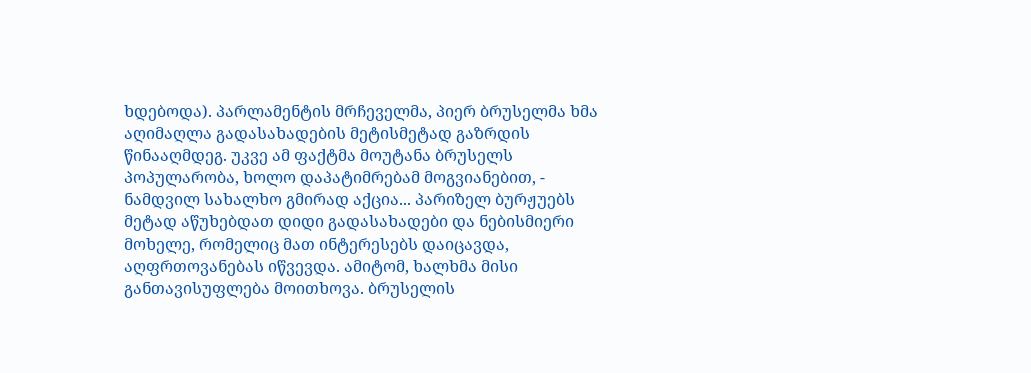ხდებოდა). პარლამენტის მრჩეველმა, პიერ ბრუსელმა ხმა აღიმაღლა გადასახადების მეტისმეტად გაზრდის წინააღმდეგ. უკვე ამ ფაქტმა მოუტანა ბრუსელს პოპულარობა, ხოლო დაპატიმრებამ მოგვიანებით, - ნამდვილ სახალხო გმირად აქცია... პარიზელ ბურჟუებს მეტად აწუხებდათ დიდი გადასახადები და ნებისმიერი მოხელე, რომელიც მათ ინტერესებს დაიცავდა, აღფრთოვანებას იწვევდა. ამიტომ, ხალხმა მისი განთავისუფლება მოითხოვა. ბრუსელის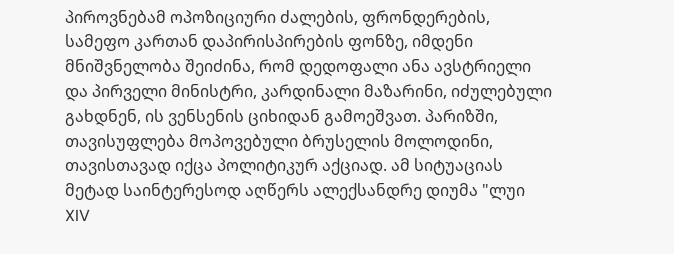პიროვნებამ ოპოზიციური ძალების, ფრონდერების, სამეფო კართან დაპირისპირების ფონზე, იმდენი მნიშვნელობა შეიძინა, რომ დედოფალი ანა ავსტრიელი და პირველი მინისტრი, კარდინალი მაზარინი, იძულებული გახდნენ, ის ვენსენის ციხიდან გამოეშვათ. პარიზში, თავისუფლება მოპოვებული ბრუსელის მოლოდინი, თავისთავად იქცა პოლიტიკურ აქციად. ამ სიტუაციას მეტად საინტერესოდ აღწერს ალექსანდრე დიუმა "ლუი XIV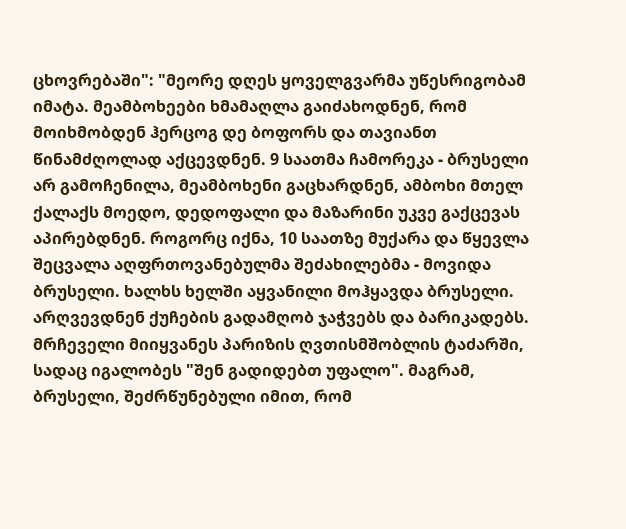ცხოვრებაში": "მეორე დღეს ყოველგვარმა უწესრიგობამ იმატა. მეამბოხეები ხმამაღლა გაიძახოდნენ, რომ მოიხმობდენ ჰერცოგ დე ბოფორს და თავიანთ წინამძღოლად აქცევდნენ. 9 საათმა ჩამორეკა - ბრუსელი არ გამოჩენილა, მეამბოხენი გაცხარდნენ, ამბოხი მთელ ქალაქს მოედო, დედოფალი და მაზარინი უკვე გაქცევას აპირებდნენ. როგორც იქნა, 10 საათზე მუქარა და წყევლა შეცვალა აღფრთოვანებულმა შეძახილებმა - მოვიდა ბრუსელი. ხალხს ხელში აყვანილი მოჰყავდა ბრუსელი. არღვევდნენ ქუჩების გადამღობ ჯაჭვებს და ბარიკადებს. მრჩეველი მიიყვანეს პარიზის ღვთისმშობლის ტაძარში, სადაც იგალობეს "შენ გადიდებთ უფალო". მაგრამ, ბრუსელი, შეძრწუნებული იმით, რომ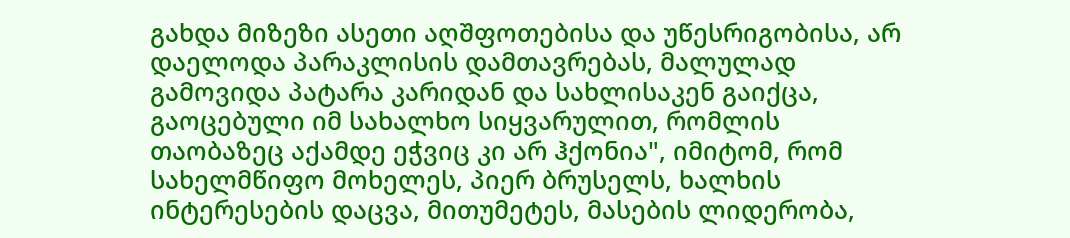გახდა მიზეზი ასეთი აღშფოთებისა და უწესრიგობისა, არ დაელოდა პარაკლისის დამთავრებას, მალულად გამოვიდა პატარა კარიდან და სახლისაკენ გაიქცა, გაოცებული იმ სახალხო სიყვარულით, რომლის თაობაზეც აქამდე ეჭვიც კი არ ჰქონია", იმიტომ, რომ სახელმწიფო მოხელეს, პიერ ბრუსელს, ხალხის ინტერესების დაცვა, მითუმეტეს, მასების ლიდერობა,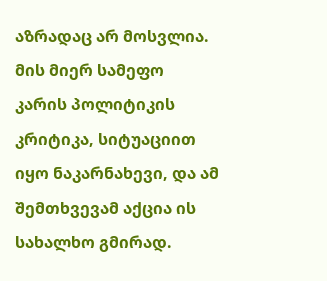აზრადაც არ მოსვლია. მის მიერ სამეფო კარის პოლიტიკის კრიტიკა, სიტუაციით იყო ნაკარნახევი, და ამ შემთხვევამ აქცია ის სახალხო გმირად.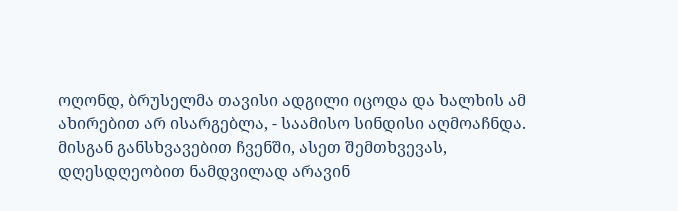ოღონდ, ბრუსელმა თავისი ადგილი იცოდა და ხალხის ამ ახირებით არ ისარგებლა, - საამისო სინდისი აღმოაჩნდა.
მისგან განსხვავებით ჩვენში, ასეთ შემთხვევას, დღესდღეობით ნამდვილად არავინ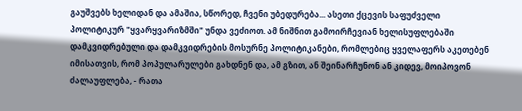გაუშვებს ხელიდან და ამაშია, სწორედ, ჩვენი უბედურება... ასეთი ქცევის საფუძველი პოლიტიკურ "ყვარყვარიზმში" უნდა ვეძიოთ. ამ ნიშნით გამოირჩევიან ხელისუფლებაში დამკვიდრებული და დამკვიდრების მოსურნე პოლიტიკანები, რომლებიც ყველაფერს აკეთებენ იმისათვის, რომ პოპულარულები გახდნენ და, ამ გზით, ან შეინარჩუნონ ან კიდევ, მოიპოვონ ძალაუფლება, - რათა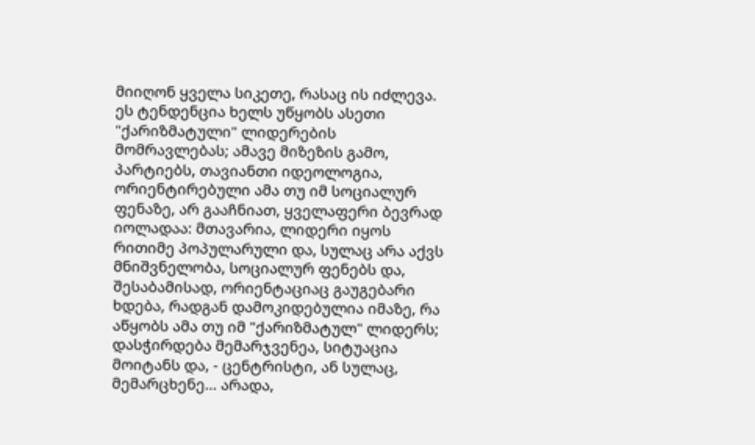მიიღონ ყველა სიკეთე, რასაც ის იძლევა. ეს ტენდენცია ხელს უწყობს ასეთი "ქარიზმატული" ლიდერების მომრავლებას; ამავე მიზეზის გამო, პარტიებს, თავიანთი იდეოლოგია, ორიენტირებული ამა თუ იმ სოციალურ ფენაზე, არ გააჩნიათ, ყველაფერი ბევრად იოლადაა: მთავარია, ლიდერი იყოს რითიმე პოპულარული და, სულაც არა აქვს მნიშვნელობა, სოციალურ ფენებს და, შესაბამისად, ორიენტაციაც გაუგებარი ხდება, რადგან დამოკიდებულია იმაზე, რა აწყობს ამა თუ იმ "ქარიზმატულ" ლიდერს; დასჭირდება მემარჯვენეა, სიტუაცია მოიტანს და, - ცენტრისტი, ან სულაც, მემარცხენე... არადა,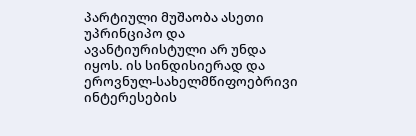პარტიული მუშაობა ასეთი უპრინციპო და ავანტიურისტული არ უნდა იყოს. ის სინდისიერად და ეროვნულ-სახელმწიფოებრივი ინტერესების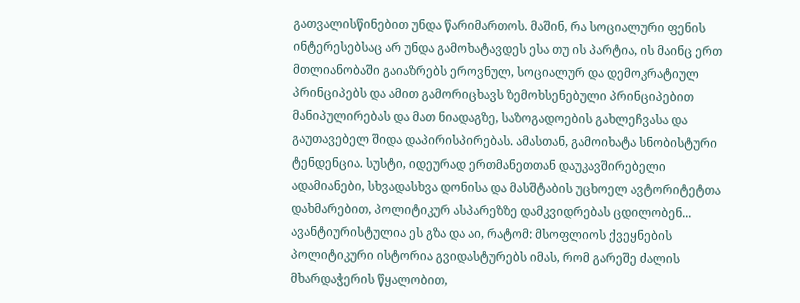გათვალისწინებით უნდა წარიმართოს. მაშინ, რა სოციალური ფენის ინტერესებსაც არ უნდა გამოხატავდეს ესა თუ ის პარტია, ის მაინც ერთ მთლიანობაში გაიაზრებს ეროვნულ, სოციალურ და დემოკრატიულ პრინციპებს და ამით გამორიცხავს ზემოხსენებული პრინციპებით მანიპულირებას და მათ ნიადაგზე, საზოგადოების გახლეჩვასა და გაუთავებელ შიდა დაპირისპირებას. ამასთან, გამოიხატა სნობისტური ტენდენცია. სუსტი, იდეურად ერთმანეთთან დაუკავშირებელი ადამიანები, სხვადასხვა დონისა და მასშტაბის უცხოელ ავტორიტეტთა დახმარებით, პოლიტიკურ ასპარეზზე დამკვიდრებას ცდილობენ... ავანტიურისტულია ეს გზა და აი, რატომ: მსოფლიოს ქვეყნების პოლიტიკური ისტორია გვიდასტურებს იმას, რომ გარეშე ძალის მხარდაჭერის წყალობით,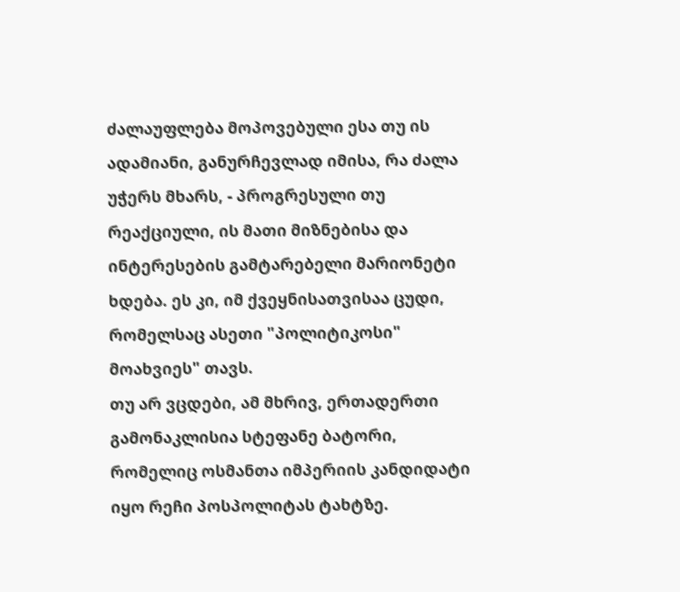ძალაუფლება მოპოვებული ესა თუ ის ადამიანი, განურჩევლად იმისა, რა ძალა უჭერს მხარს, - პროგრესული თუ რეაქციული, ის მათი მიზნებისა და ინტერესების გამტარებელი მარიონეტი ხდება. ეს კი, იმ ქვეყნისათვისაა ცუდი, რომელსაც ასეთი "პოლიტიკოსი" მოახვიეს" თავს.
თუ არ ვცდები, ამ მხრივ, ერთადერთი გამონაკლისია სტეფანე ბატორი, რომელიც ოსმანთა იმპერიის კანდიდატი იყო რეჩი პოსპოლიტას ტახტზე.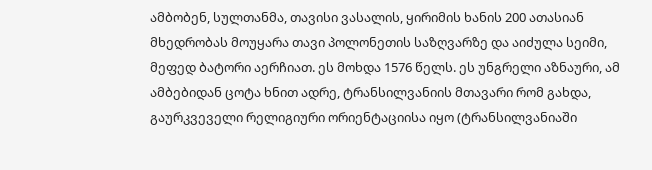ამბობენ, სულთანმა, თავისი ვასალის, ყირიმის ხანის 200 ათასიან მხედრობას მოუყარა თავი პოლონეთის საზღვარზე და აიძულა სეიმი, მეფედ ბატორი აერჩიათ. ეს მოხდა 1576 წელს. ეს უნგრელი აზნაური, ამ ამბებიდან ცოტა ხნით ადრე, ტრანსილვანიის მთავარი რომ გახდა, გაურკვეველი რელიგიური ორიენტაციისა იყო (ტრანსილვანიაში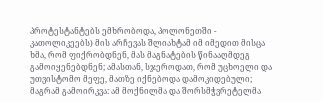პროტესტანტებს ემხრობოდა, პოლონეთში - კათოლიკეებს) მის არჩევას შლიახტამ იმ იმედით მისცა ხმა, რომ ფიქრობდნენ, მას მაგნატების წინააღმდეგ გამოიყენებდნენ; ამასთან, სჯეროდათ, რომ უცხოელი და უთვისტომო მეფე, მათზე იქნებოდა დამოკიდებული; მაგრამ გამოირკვა: ამ მოქნილმა და შორსმჭვრეტელმა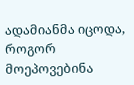ადამიანმა იცოდა, როგორ მოეპოვებინა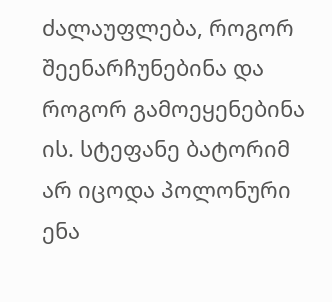ძალაუფლება, როგორ შეენარჩუნებინა და როგორ გამოეყენებინა ის. სტეფანე ბატორიმ არ იცოდა პოლონური ენა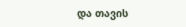და თავის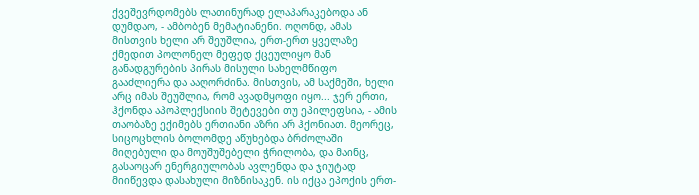ქვეშევრდომებს ლათინურად ელაპარაკებოდა ან დუმდაო, - ამბობენ მემატიანენი. ოღონდ, ამას მისთვის ხელი არ შეუშლია, ერთ-ერთ ყველაზე ქმედით პოლონელ მეფედ ქცეულიყო მან განადგურების პირას მისული სახელმწიფო გააძლიერა და ააღორძინა. მისთვის, ამ საქმეში, ხელი არც იმას შეუშლია, რომ ავადმყოფი იყო... ჯერ ერთი, ჰქონდა აპოპლექსიის შეტევები თუ ეპილეფსია, - ამის თაობაზე ექიმებს ერთიანი აზრი არ ჰქონიათ. მეორეც, სიცოცხლის ბოლომდე აწუხებდა ბრძოლაში მიღებული და მოუშუშებელი ჭრილობა, და მაინც, გასაოცარ ენერგიულობას ავლენდა და ჯიუტად მიიწევდა დასახული მიზნისაკენ. ის იქცა ეპოქის ერთ-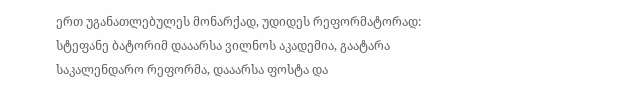ერთ უგანათლებულეს მონარქად, უდიდეს რეფორმატორად: სტეფანე ბატორიმ დააარსა ვილნოს აკადემია, გაატარა საკალენდარო რეფორმა, დააარსა ფოსტა და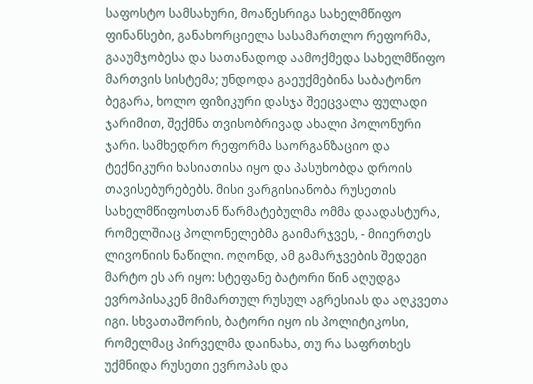საფოსტო სამსახური, მოაწესრიგა სახელმწიფო ფინანსები, განახორციელა სასამართლო რეფორმა, გააუმჯობესა და სათანადოდ აამოქმედა სახელმწიფო მართვის სისტემა; უნდოდა გაეუქმებინა საბატონო ბეგარა, ხოლო ფიზიკური დასჯა შეეცვალა ფულადი ჯარიმით, შექმნა თვისობრივად ახალი პოლონური ჯარი. სამხედრო რეფორმა საორგანზაციო და ტექნიკური ხასიათისა იყო და პასუხობდა დროის თავისებურებებს. მისი ვარგისიანობა რუსეთის სახელმწიფოსთან წარმატებულმა ომმა დაადასტურა, რომელშიაც პოლონელებმა გაიმარჯვეს, - მიიერთეს ლივონიის ნაწილი. ოღონდ, ამ გამარჯვების შედეგი მარტო ეს არ იყო: სტეფანე ბატორი წინ აღუდგა ევროპისაკენ მიმართულ რუსულ აგრესიას და აღკვეთა იგი. სხვათაშორის, ბატორი იყო ის პოლიტიკოსი, რომელმაც პირველმა დაინახა, თუ რა საფრთხეს უქმნიდა რუსეთი ევროპას და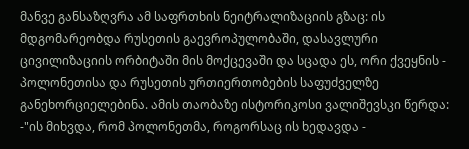მანვე განსაზღვრა ამ საფრთხის ნეიტრალიზაციის გზაც: ის მდგომარეობდა რუსეთის გაევროპულობაში, დასავლური ცივილიზაციის ორბიტაში მის მოქცევაში და სცადა ეს, ორი ქვეყნის - პოლონეთისა და რუსეთის ურთიერთობების საფუძველზე განეხორციელებინა. ამის თაობაზე ისტორიკოსი ვალიშევსკი წერდა: -"ის მიხვდა, რომ პოლონეთმა, როგორსაც ის ხედავდა -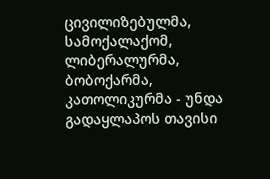ცივილიზებულმა, სამოქალაქომ, ლიბერალურმა, ბობოქარმა, კათოლიკურმა - უნდა გადაყლაპოს თავისი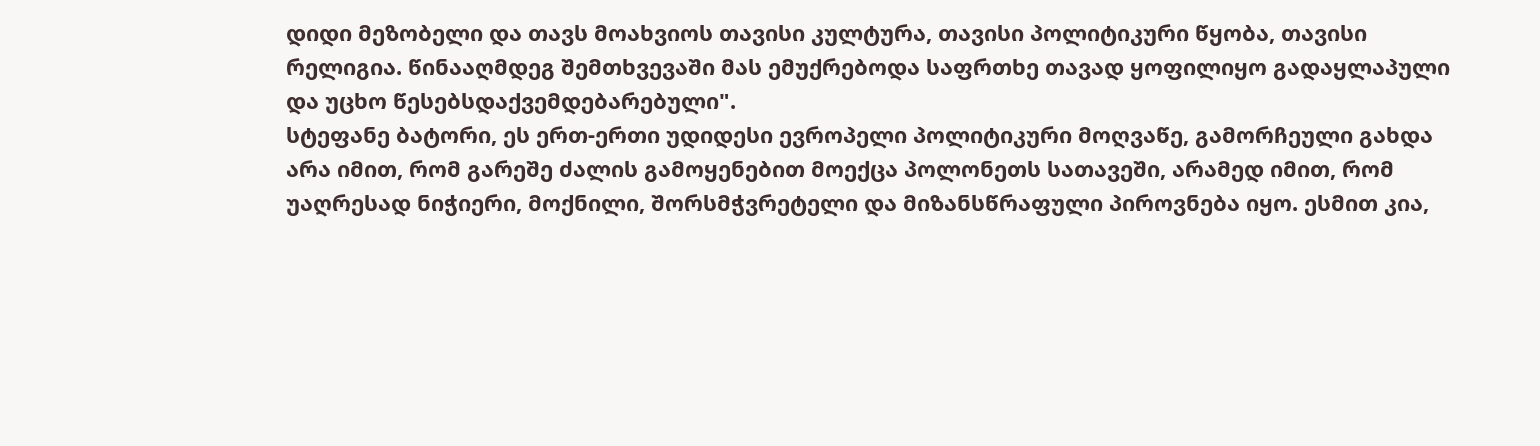დიდი მეზობელი და თავს მოახვიოს თავისი კულტურა, თავისი პოლიტიკური წყობა, თავისი რელიგია. წინააღმდეგ შემთხვევაში მას ემუქრებოდა საფრთხე თავად ყოფილიყო გადაყლაპული და უცხო წესებსდაქვემდებარებული".
სტეფანე ბატორი, ეს ერთ-ერთი უდიდესი ევროპელი პოლიტიკური მოღვაწე, გამორჩეული გახდა არა იმით, რომ გარეშე ძალის გამოყენებით მოექცა პოლონეთს სათავეში, არამედ იმით, რომ უაღრესად ნიჭიერი, მოქნილი, შორსმჭვრეტელი და მიზანსწრაფული პიროვნება იყო. ესმით კია,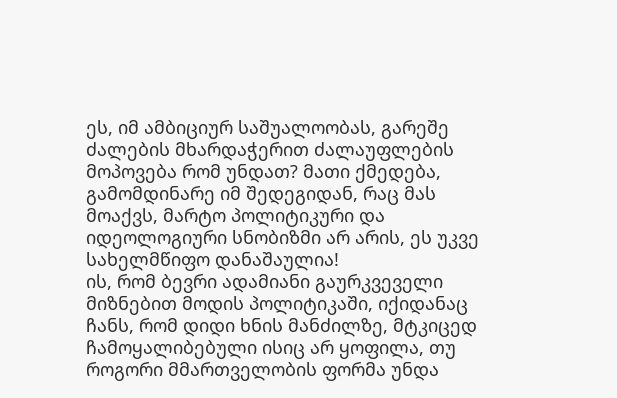ეს, იმ ამბიციურ საშუალოობას, გარეშე ძალების მხარდაჭერით ძალაუფლების მოპოვება რომ უნდათ? მათი ქმედება, გამომდინარე იმ შედეგიდან, რაც მას მოაქვს, მარტო პოლიტიკური და იდეოლოგიური სნობიზმი არ არის, ეს უკვე სახელმწიფო დანაშაულია!
ის, რომ ბევრი ადამიანი გაურკვეველი მიზნებით მოდის პოლიტიკაში, იქიდანაც ჩანს, რომ დიდი ხნის მანძილზე, მტკიცედ ჩამოყალიბებული ისიც არ ყოფილა, თუ როგორი მმართველობის ფორმა უნდა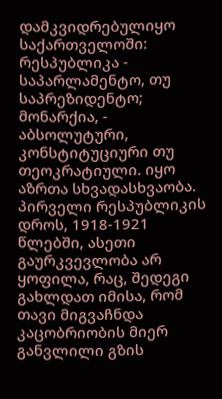დამკვიდრებულიყო საქართველოში: რესპუბლიკა - საპარლამენტო, თუ საპრეზიდენტო; მონარქია, - აბსოლუტური, კონსტიტუციური თუ თეოკრატიული. იყო აზრთა სხვადასხვაობა. პირველი რესპუბლიკის დროს, 1918-1921 წლებში, ასეთი გაურკვევლობა არ ყოფილა, რაც, შედეგი გახლდათ იმისა, რომ თავი მიგვაჩნდა კაცობრიობის მიერ განვლილი გზის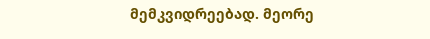მემკვიდრეებად. მეორე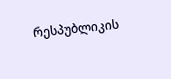რესპუბლიკის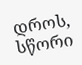დროს, სწორი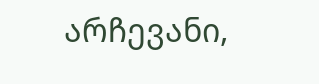არჩევანი,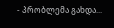- პრობლემა გახდა...